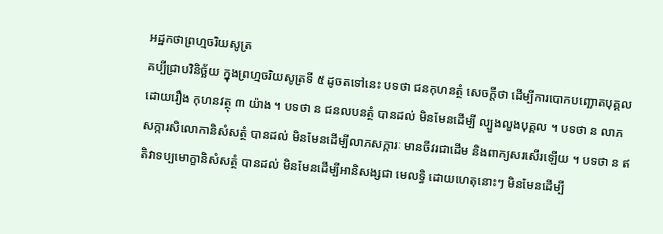អដ្ឋកថាព្រហ្មចរិយសូត្រ
គប្បីជ្រាបវិនិច្ឆ័យ ក្នុងព្រហ្មចរិយសូត្រទី ៥ ដូចតទៅនេះ បទថា ជនកុហនត្ថំ សេចក្តីថា ដើម្បីការបោកបញ្ឆោតបុគ្គល ដោយរឿង កុហនវត្ថុ ៣ យ៉ាង ។ បទថា ន ជនលបនត្ថំ បានដល់ មិនមែនដើម្បី ល្បួងលួងបុគ្គល ។ បទថា ន លាភសក្ការសិលោកានិសំសត្ថំ បានដល់ មិនមែនដើម្បីលាភសក្ការៈ មានចីវរជាដើម និងពាក្យសរសើរឡើយ ។ បទថា ន ឥតិវាទប្បមោក្ខានិសំសត្ថំ បានដល់ មិនមែនដើម្បីអានិសង្សជា មេលទ្ធិ ដោយហេតុនោះៗ មិនមែនដើម្បី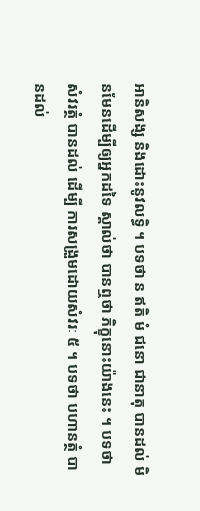អានិសង្ស និងដោះនូវលទ្ធិ ។ បទថា ន ឥតិ មំ ជនោ ជានាតុ បានដល់ មិនមែនដើម្បីឲ្យអ្នកដទៃ ស្គាល់ថា បានឮថា ភិក្ខុនោះយ៉ាងនេះ ។ បទថា សំវរត្ថំ បានដល់ ដើម្បី ការសង្រួមដោយសំវរៈ ៥ ។ បទថា បហានត្ថំ បានដល់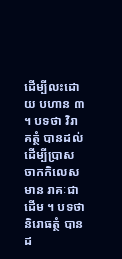ដើម្បីលះដោយ បហាន ៣ ។ បទថា វិរាគត្ថំ បានដល់ ដើម្បីប្រាសចាកកិលេស មាន រាគៈជាដើម ។ បទថា និរោធត្ថំ បានដ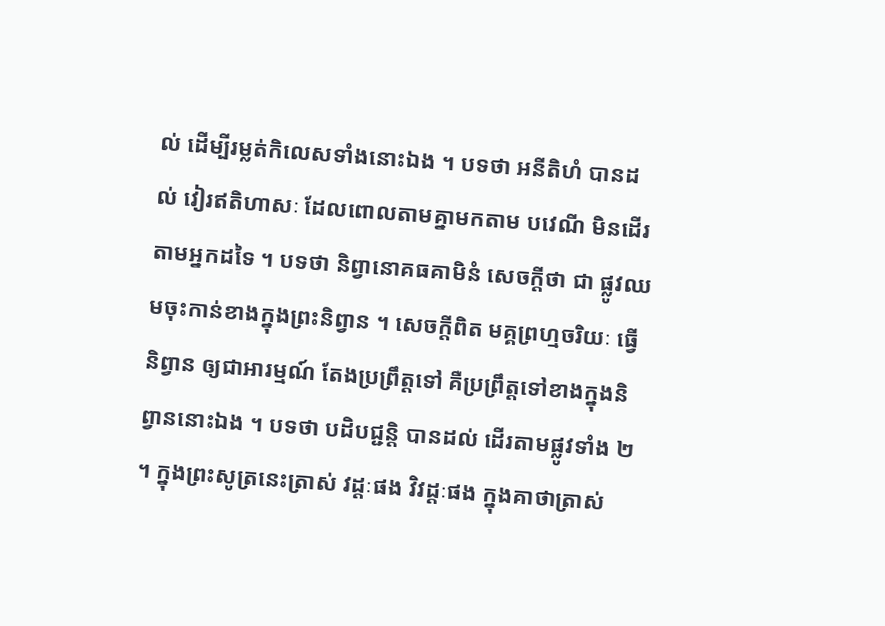ល់ ដើម្បីរម្លត់កិលេសទាំងនោះឯង ។ បទថា អនីតិហំ បានដល់ វៀរឥតិហាសៈ ដែលពោលតាមគ្នាមកតាម បវេណី មិនដើរតាមអ្នកដទៃ ។ បទថា និព្វានោគធគាមិនំ សេចក្តីថា ជា ផ្លូវឈមចុះកាន់ខាងក្នុងព្រះនិព្វាន ។ សេចក្តីពិត មគ្គព្រហ្មចរិយៈ ធ្វើនិព្វាន ឲ្យជាអារម្មណ៍ តែងប្រព្រឹត្តទៅ គឺប្រព្រឹត្តទៅខាងក្នុងនិព្វាននោះឯង ។ បទថា បដិបជ្ជន្តិ បានដល់ ដើរតាមផ្លូវទាំង ២ ។ ក្នុងព្រះសូត្រនេះត្រាស់ វដ្តៈផង វិវដ្តៈផង ក្នុងគាថាត្រាស់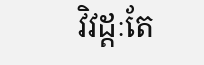វិវដ្តៈតែ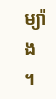ម្យ៉ាង ។